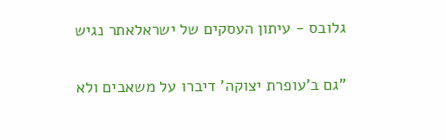גלובס - עיתון העסקים של ישראלאתר נגיש

"גם ב'עופרת יצוקה' דיברו על משאבים ולא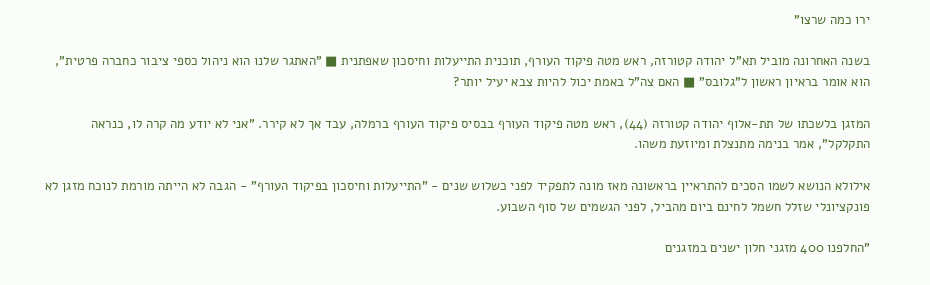ירו כמה שרצו"

בשנה האחרונה מוביל תא"ל יהודה קטורזה, ראש מטה פיקוד העורף, תוכנית התייעלות וחיסכון שאפתנית ■ "האתגר שלנו הוא ניהול כספי ציבור כחברה פרטית", הוא אומר בראיון ראשון ל"גלובס" ■ האם צה"ל באמת יכול להיות צבא יעיל יותר?

המזגן בלשכתו של תת-אלוף יהודה קטורזה (44), ראש מטה פיקוד העורף בבסיס פיקוד העורף ברמלה, עבד אך לא קירר. "אני לא יודע מה קרה לו, כנראה התקלקל", אמר בנימה מתנצלת ומיוזעת משהו.

אילולא הנושא לשמו הסכים להתראיין בראשונה מאז מונה לתפקיד לפני כשלוש שנים - "התייעלות וחיסכון בפיקוד העורף" - הגבה לא הייתה מורמת לנוכח מזגן לא פונקציונלי שזלל חשמל לחינם ביום מהביל, לפני הגשמים של סוף השבוע.

"החלפנו 400 מזגני חלון ישנים במזגנים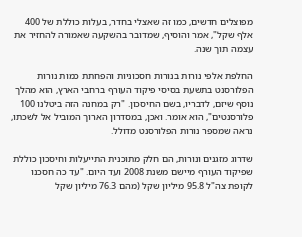מפוצלים חדשים, כמו זה שאצלי בחדר, בעלות כוללת של 400 אלף שקל", אמר והוסיף, שמדובר בהשקעה שאמורה להחזיר את עצמה תוך שנה.

החלפת אלפי נורות בנורות חסכוניות והפחתת כמות נורות הפלורסנט בתשעת בסיסי פיקוד העורף ברחבי הארץ, הוא מהלך נוסף שיזם, לדבריו, בשם החיסכון. "רק במחנה הזה ביטלנו 100 פלורסנטים", הוא אומר. ואכן, במסדרון הארוך המוביל אל לשכתו, נראה שמספר נורות הפלורסנט מדולל.

שדרוג מזגנים ונורות, הם חלק מתוכנית התייעלות וחיסכון כוללת שפיקוד העורף מיישם משנת 2008 ועד היום. "עד כה חסכנו לקופת צה"ל 95.8 מיליון שקל (מהם 76.3 מיליון שקל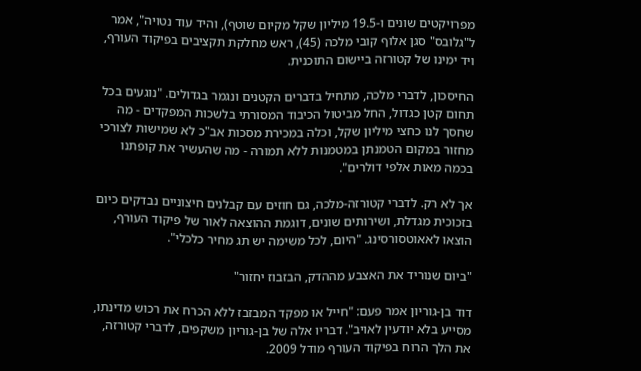מפרויקטים שונים ו-19.5 מיליון שקל מקיום שוטף), והיד עוד נטויה", אמר ל"גלובס" סגן אלוף קובי מלכה (45), ראש מחלקת תקציבים בפיקוד העורף, ויד ימינו של קטורזה ביישום התוכנית.

החיסכון, לדברי מלכה, מתחיל בדברים הקטנים ונגמר בגדולים. "נוגעים בכל תחום קטן כגדול, החל מביטול הכיבוד המסורתי בלשכות המפקדים - מה שחסך לנו כחצי מיליון שקל, וכלה במכירת מסכות אב"כ לא שמישות לצורכי מחזור במקום הטמנתן במטמנות ללא תמורה - מה שהעשיר את קופתנו בכמה מאות אלפי דולרים".

אך לא רק. לדברי קטורזה-מלכה, גם חוזים עם קבלנים חיצוניים נבדקים כיום בזכוכית מגדלת, ושירותים שונים, דוגמת ההוצאה לאור של פיקוד העורף, הוצאו לאאוטסורסינג. "היום, לכל משימה יש תג מחיר כלכלי".

"ביום שנוריד את האצבע מההדק, הבזבוז יחזור"

דוד בן-גוריון אמר פעם: "חייל או מפקד המבזבז ללא הכרח את רכוש מדינתו, מסייע בלא יודעין לאויב". דבריו אלה של בן-גוריון משקפים, לדברי קטורזה, את הלך הרוח בפיקוד העורף מודל 2009.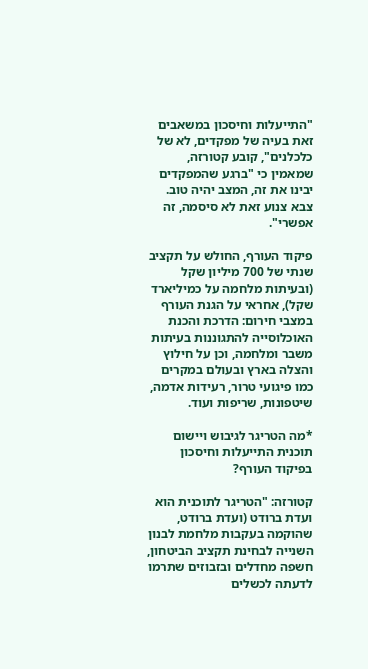"התייעלות וחיסכון במשאבים זאת בעיה של מפקדים, לא של כלכלנים", קובע קטורזה, שמאמין כי "ברגע שהמפקדים יבינו את זה, המצב יהיה טוב. צבא צנוע זאת לא סיסמה, זה אפשרי".

פיקוד העורף, החולש על תקציב שנתי של 700 מיליון שקל (ובעיתות מלחמה על כמיליארד שקל), אחראי על הגנת העורף במצבי חירום: הדרכת והכנת האוכלוסייה להתגוננות בעיתות משבר ומלחמה, וכן על חילוץ והצלה בארץ ובעולם במקרים כמו פיגועי טרור, רעידות אדמה, שיטפונות, שריפות ועוד.

*מה הטריגר לגיבוש ויישום תוכנית התייעלות וחיסכון בפיקוד העורף?

קטורזה: "הטריגר לתוכנית הוא ועדת ברודט (ועדת ברודט, שהוקמה בעקבות מלחמת לבנון השנייה לבחינת תקציב הביטחון, חשפה מחדלים ובזבוזים שתרמו לדעתה לכשלים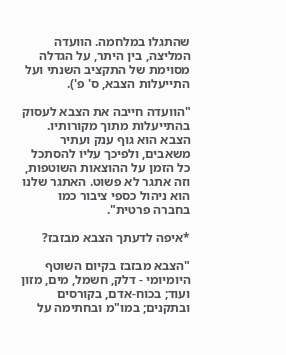שהתגלו במלחמה. הוועדה המליצה, בין היתר, על הגדלה מסוימת של התקציב השנתי ועל התייעלות הצבא, ס' פ').

"הוועדה חייבה את הצבא לעסוק בהתייעלות מתוך מקורותיו. הצבא הוא גוף ענק ועתיר משאבים, ולפיכך עליו להסתכל כל הזמן על ההוצאות השוטפות, וזה אתגר לא פשוט. האתגר שלנו הוא ניהול כספי ציבור כמו בחברה פרטית".

*איפה לדעתך הצבא מבזבז?

"הצבא מבזבז בקיום השוטף היומיומי - דלק, חשמל, מים, מזון ועוד; בכוח-אדם, בקורסים ובתקנים; במו"מ ובחתימה על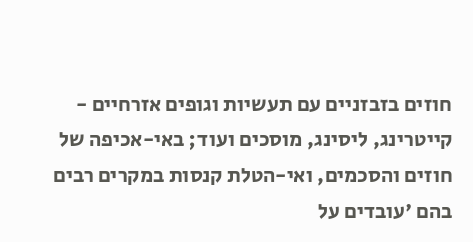חוזים בזבזניים עם תעשיות וגופים אזרחיים - קייטרינג, ליסינג, מוסכים ועוד; באי-אכיפה של חוזים והסכמים, ואי-הטלת קנסות במקרים רבים בהם 'עובדים על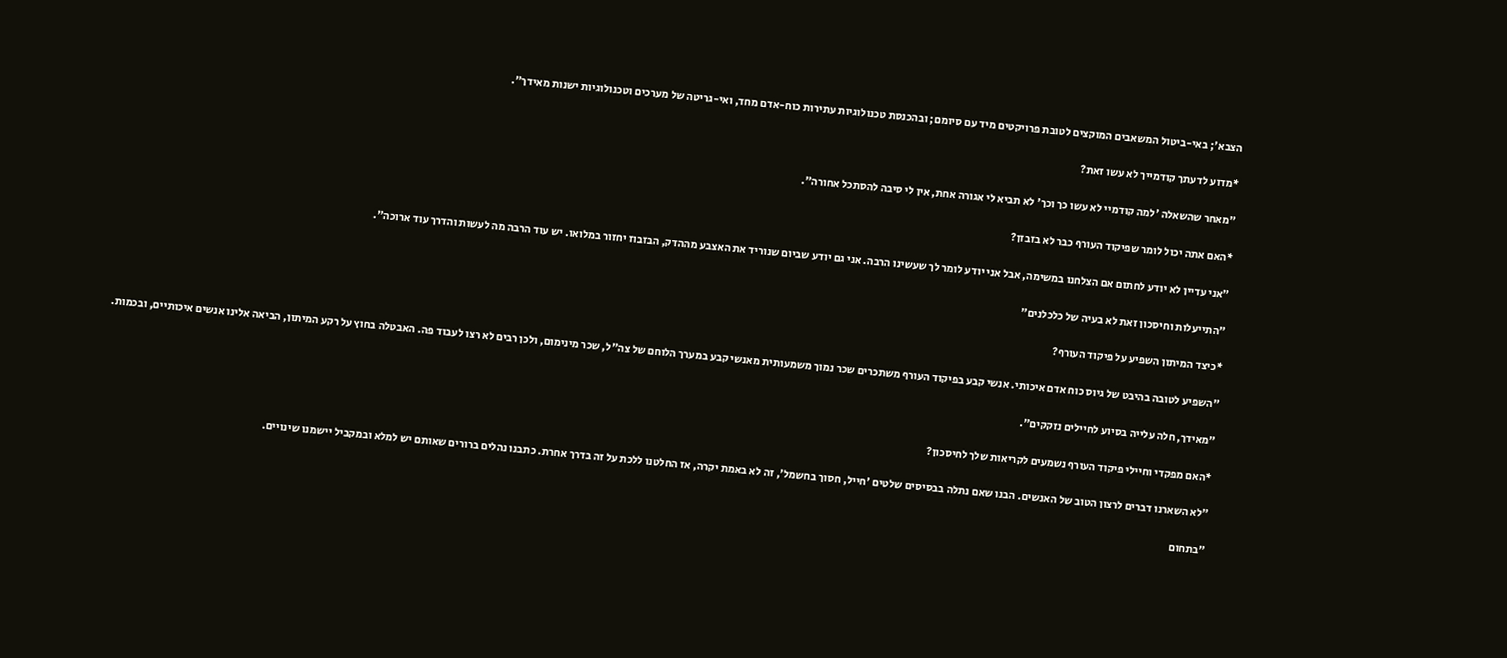הצבא'; באי-ביטול המשאבים המוקצים לטובת פרויקטים מיד עם סיומם; ובהכנסת טכנולוגיות עתירות כוח-אדם מחד, ואי-גריטה של מערכים וטכנולוגיות ישנות מאידך".

*מדוע לדעתך קודמייך לא עשו זאת?

"מאחר שהשאלה 'למה קודמיי לא עשו כך וכך' לא תביא לי אגורה אחת, אין לי סיבה להסתכל אחורה".

*האם אתה יכול לומר שפיקוד העורף כבר לא בזבזן?

"אני עדיין לא יודע לחתום אם הצלחנו במשימה, אבל אני יודע לומר לך שעשינו הרבה. אני גם יודע שביום שנוריד את האצבע מההדק, הבזבוז יחזור במלואו. יש עוד הרבה מה לעשות והדרך עוד ארוכה".

"התייעלות וחיסכון זאת לא בעיה של כלכלנים"

*כיצד המיתון השפיע על פיקוד העורף?

"השפיע לטובה בהיבט של גיוס כוח אדם איכותי. אנשי קבע בפיקוד העורף משתכרים שכר נמוך משמעותית מאנשי קבע במערך הלוחם של צה"ל, שכר מינימום, ולכן רבים לא רצו לעבוד פה. האבטלה בחוץ על רקע המיתון, הביאה אלינו אנשים איכותיים, ובכמות.

"מאידך, חלה עלייה בסיוע לחיילים נזקקים".

*האם מפקדי וחיילי פיקוד העורף נשמעים לקריאות שלך לחיסכון?

"לא השארנו דברים לרצון הטוב של האנשים. הבנו שאם נתלה בבסיסים שלטים 'חייל, חסוך בחשמל', זה לא באמת יקרה, אז החלטנו ללכת על זה בדרך אחרת. כתבנו נהלים ברורים שאותם יש למלא ובמקביל יישמנו שינויים.

"בתחום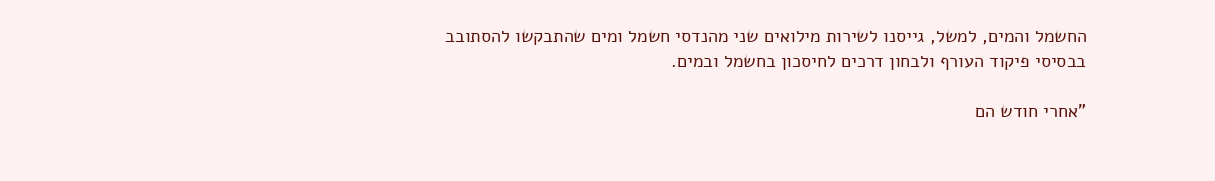החשמל והמים, למשל, גייסנו לשירות מילואים שני מהנדסי חשמל ומים שהתבקשו להסתובב בבסיסי פיקוד העורף ולבחון דרכים לחיסכון בחשמל ובמים.

"אחרי חודש הם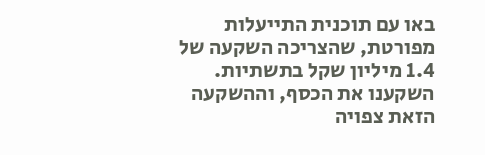באו עם תוכנית התייעלות מפורטת, שהצריכה השקעה של 1.4 מיליון שקל בתשתיות. השקענו את הכסף, וההשקעה הזאת צפויה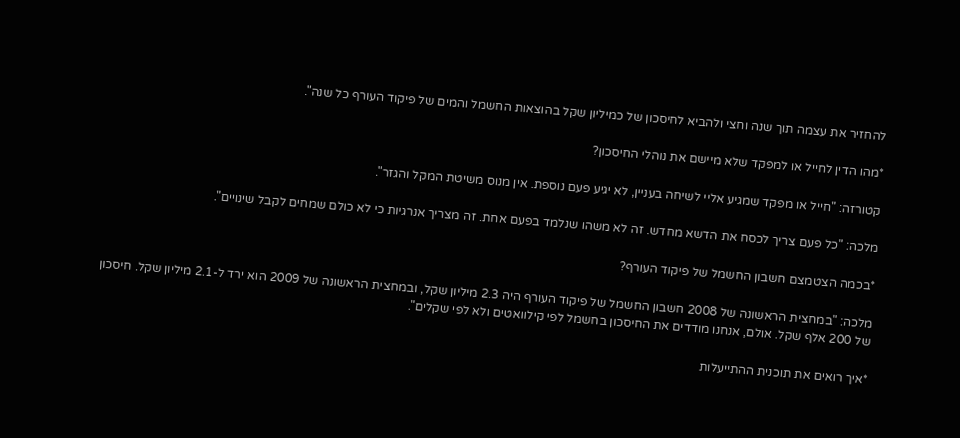להחזיר את עצמה תוך שנה וחצי ולהביא לחיסכון של כמיליון שקל בהוצאות החשמל והמים של פיקוד העורף כל שנה".

*מהו הדין לחייל או למפקד שלא מיישם את נוהלי החיסכון?

קטורזה: "חייל או מפקד שמגיע אליי לשיחה בעניין, לא יגיע פעם נוספת. אין מנוס משיטת המקל והגזר".

מלכה: "כל פעם צריך לכסח את הדשא מחדש. זה לא משהו שנלמד בפעם אחת. זה מצריך אנרגיות כי לא כולם שמחים לקבל שינויים".

*בכמה הצטמצם חשבון החשמל של פיקוד העורף?

מלכה: "במחצית הראשונה של 2008 חשבון החשמל של פיקוד העורף היה 2.3 מיליון שקל, ובמחצית הראשונה של 2009 הוא ירד ל-2.1 מיליון שקל. חיסכון של 200 אלף שקל. אולם, אנחנו מודדים את החיסכון בחשמל לפי קילוואטים ולא לפי שקלים".

*איך רואים את תוכנית ההתייעלות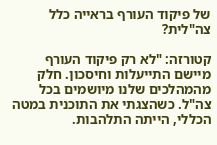של פיקוד העורף בראייה כלל צה"לית?

קטורזה: "לא רק פיקוד העורף מיישם התייעלות וחיסכון. חלק מהמהלכים שלנו מיושמים בכל צה"ל. כשהצגתי את התוכנית במטה הכללי, הייתה התלהבות.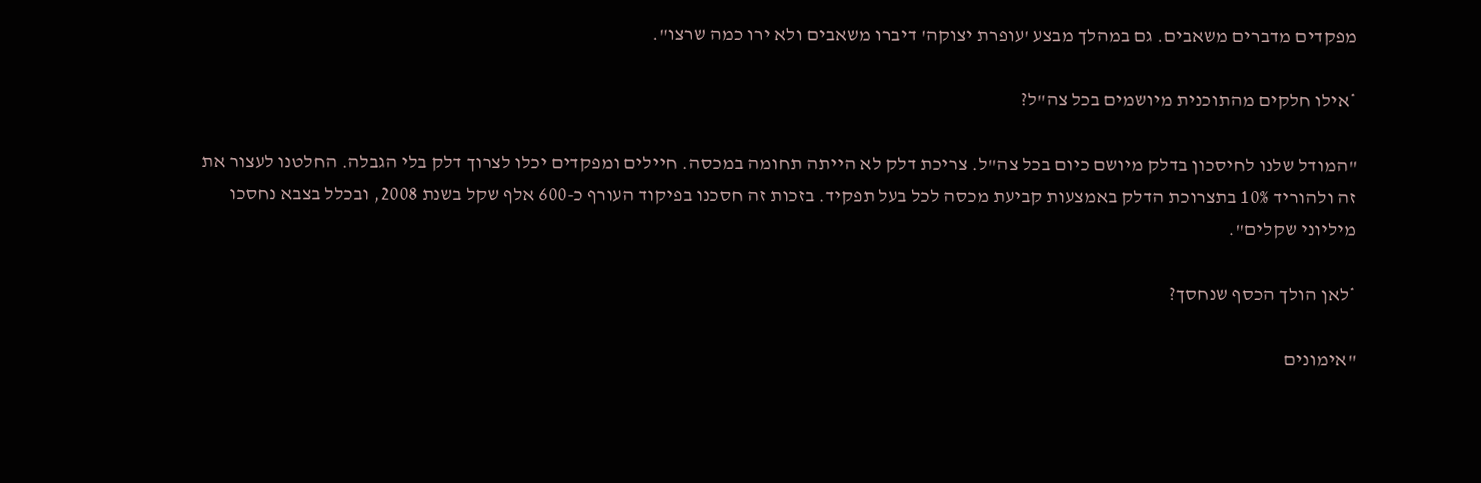מפקדים מדברים משאבים. גם במהלך מבצע 'עופרת יצוקה' דיברו משאבים ולא ירו כמה שרצו".

*אילו חלקים מהתוכנית מיושמים בכל צה"ל?

"המודל שלנו לחיסכון בדלק מיושם כיום בכל צה"ל. צריכת דלק לא הייתה תחומה במכסה. חיילים ומפקדים יכלו לצרוך דלק בלי הגבלה. החלטנו לעצור את זה ולהוריד 10% בתצרוכת הדלק באמצעות קביעת מכסה לכל בעל תפקיד. בזכות זה חסכנו בפיקוד העורף כ-600 אלף שקל בשנת 2008, ובכלל בצבא נחסכו מיליוני שקלים".

*לאן הולך הכסף שנחסך?

"אימונים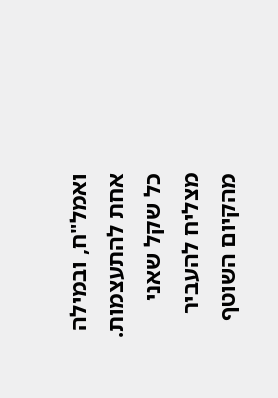ואמל"ח, ובמילה אחת להתעצמות. כל שקל שאני מצליח להעביר מהקיום השוטף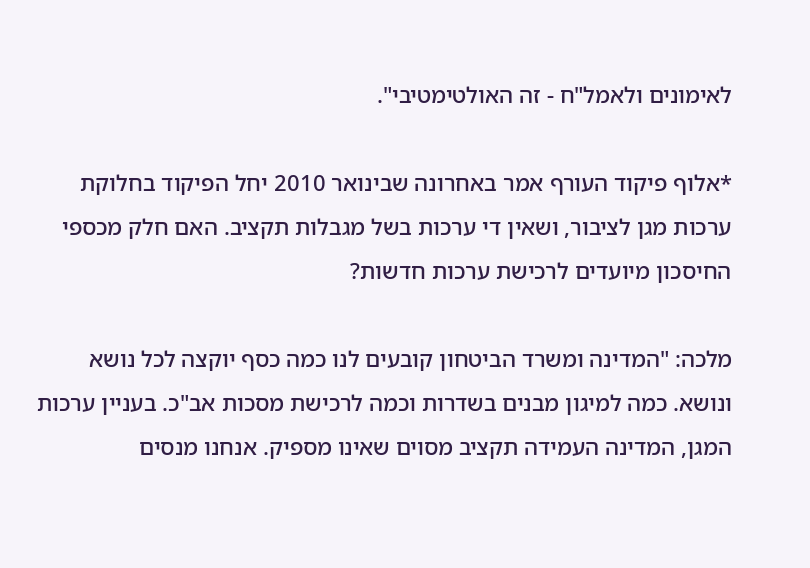לאימונים ולאמל"ח - זה האולטימטיבי".

*אלוף פיקוד העורף אמר באחרונה שבינואר 2010 יחל הפיקוד בחלוקת ערכות מגן לציבור, ושאין די ערכות בשל מגבלות תקציב. האם חלק מכספי החיסכון מיועדים לרכישת ערכות חדשות?

מלכה: "המדינה ומשרד הביטחון קובעים לנו כמה כסף יוקצה לכל נושא ונושא. כמה למיגון מבנים בשדרות וכמה לרכישת מסכות אב"כ. בעניין ערכות המגן, המדינה העמידה תקציב מסוים שאינו מספיק. אנחנו מנסים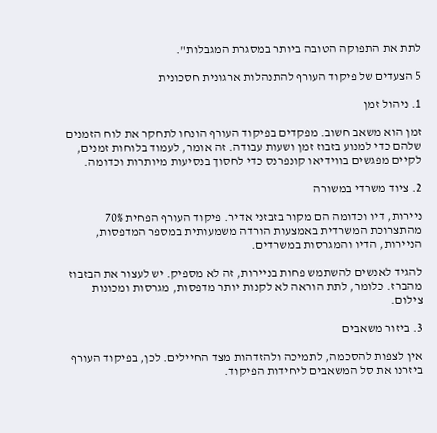לתת את התפוקה הטובה ביותר במסגרת המגבלות".

5 הצעדים של פיקוד העורף להתנהלות ארגונית חסכונית

1. ניהול זמן

זמן הוא משאב חשוב. מפקדים בפיקוד העורף הונחו לתחקר את לוח הזמנים שלהם כדי למנוע בזבוז זמן ושעות עבודה. זה אומר, לעמוד בלוחות זמנים, לקיים מפגשים בווידיאו קונפרנס כדי לחסוך בנסיעות מיותרות וכדומה.

2. ציוד משרדי במשורה

ניירות, דיו וכדומה הם מקור בזבזני אדיר. פיקוד העורף הפחית 70% מהתצרוכת המשרדית באמצעות הורדה משמעותית במספר המדפסות, הניירות, הדיו והמגרסות במשרדים.

להגיד לאנשים להשתמש פחות בניירות, זה לא מספיק. יש לעצור את הבזבוז מהברז. כלומר, לתת הוראה לא לקנות יותר מדפסות, מגרסות ומכונות צילום.

3. ביזור משאבים

אין לצפות להסכמה, לתמיכה ולהזדהות מצד החיילים. לכן, בפיקוד העורף ביזרנו את סל המשאבים ליחידות הפיקוד.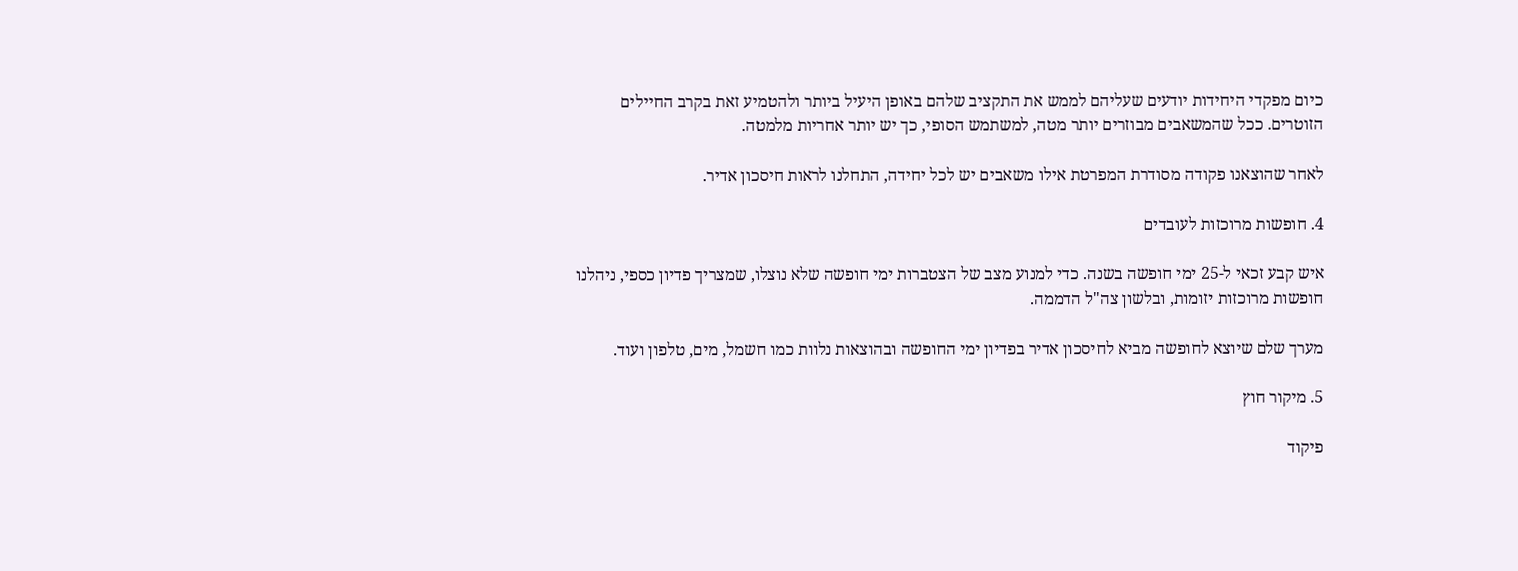כיום מפקדי היחידות יודעים שעליהם לממש את התקציב שלהם באופן היעיל ביותר ולהטמיע זאת בקרב החיילים הזוטרים. ככל שהמשאבים מבוזרים יותר מטה, למשתמש הסופי, כך יש יותר אחריות מלמטה.

לאחר שהוצאנו פקודה מסודרת המפרטת אילו משאבים יש לכל יחידה, התחלנו לראות חיסכון אדיר.

4. חופשות מרוכזות לעובדים

איש קבע זכאי ל-25 ימי חופשה בשנה. כדי למנוע מצב של הצטברות ימי חופשה שלא נוצלו, שמצריך פדיון כספי, ניהלנו חופשות מרוכזות יזומות, ובלשון צה"ל הדממה.

מערך שלם שיוצא לחופשה מביא לחיסכון אדיר בפדיון ימי החופשה ובהוצאות נלוות כמו חשמל, מים, טלפון ועוד.

5. מיקור חוץ

פיקוד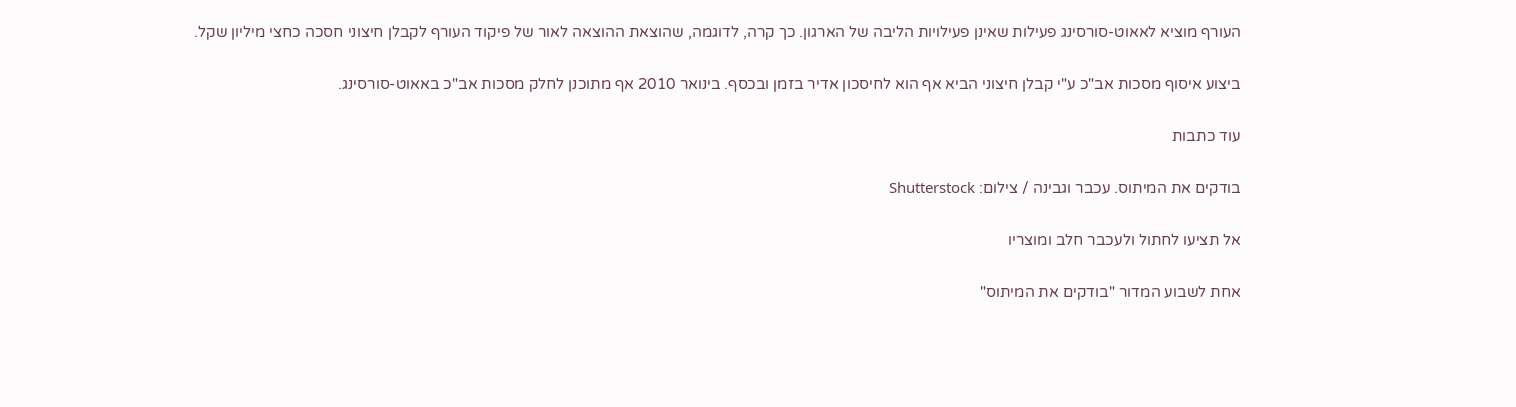העורף מוציא לאאוט-סורסינג פעילות שאינן פעילויות הליבה של הארגון. כך קרה, לדוגמה, שהוצאת ההוצאה לאור של פיקוד העורף לקבלן חיצוני חסכה כחצי מיליון שקל.

ביצוע איסוף מסכות אב"כ ע"י קבלן חיצוני הביא אף הוא לחיסכון אדיר בזמן ובכסף. בינואר 2010 אף מתוכנן לחלק מסכות אב"כ באאוט-סורסינג.

עוד כתבות

בודקים את המיתוס. עכבר וגבינה / צילום: Shutterstock

אל תציעו לחתול ולעכבר חלב ומוצריו

אחת לשבוע המדור "בודקים את המיתוס"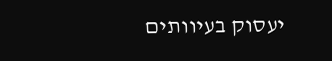יעסוק בעיוותים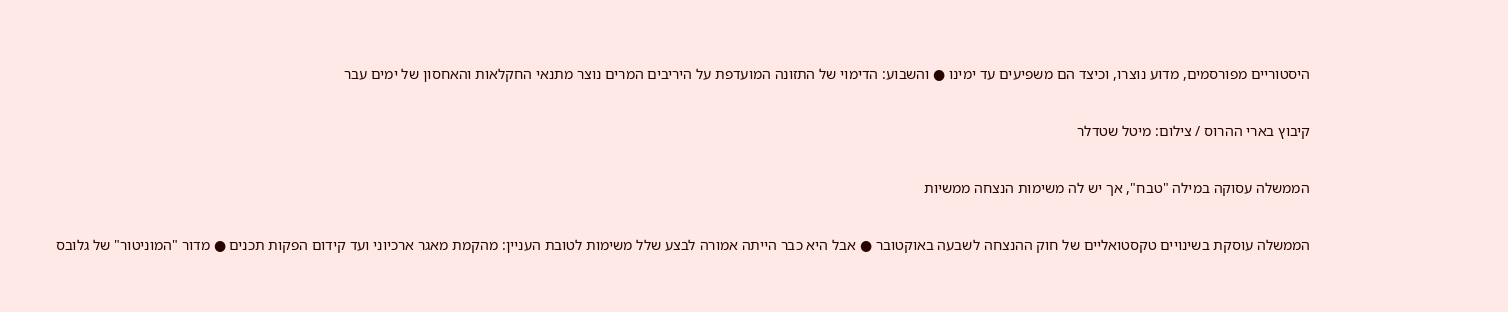היסטוריים מפורסמים, מדוע נוצרו, וכיצד הם משפיעים עד ימינו ● והשבוע: הדימוי של התזונה המועדפת על היריבים המרים נוצר מתנאי החקלאות והאחסון של ימים עבר

קיבוץ בארי ההרוס / צילום: מיטל שטדלר

הממשלה עסוקה במילה "טבח", אך יש לה משימות הנצחה ממשיות

הממשלה עוסקת בשינויים טקסטואליים של חוק ההנצחה לשבעה באוקטובר ● אבל היא כבר הייתה אמורה לבצע שלל משימות לטובת העניין: מהקמת מאגר ארכיוני ועד קידום הפקות תכנים ● מדור "המוניטור" של גלובס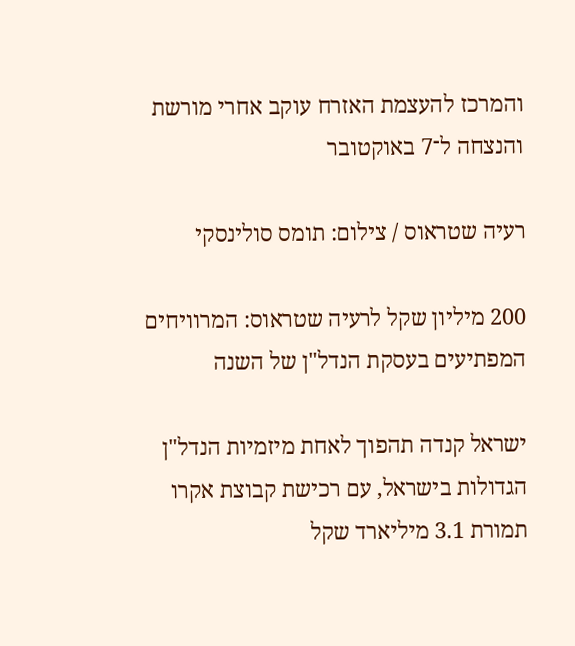והמרכז להעצמת האזרח עוקב אחרי מורשת והנצחה ל־7 באוקטובר

רעיה שטראוס / צילום: תומס סולינסקי

200 מיליון שקל לרעיה שטראוס: המרוויחים המפתיעים בעסקת הנדל"ן של השנה

ישראל קנדה תהפוך לאחת מיזמיות הנדל"ן הגדולות בישראל, עם רכישת קבוצת אקרו תמורת 3.1 מיליארד שקל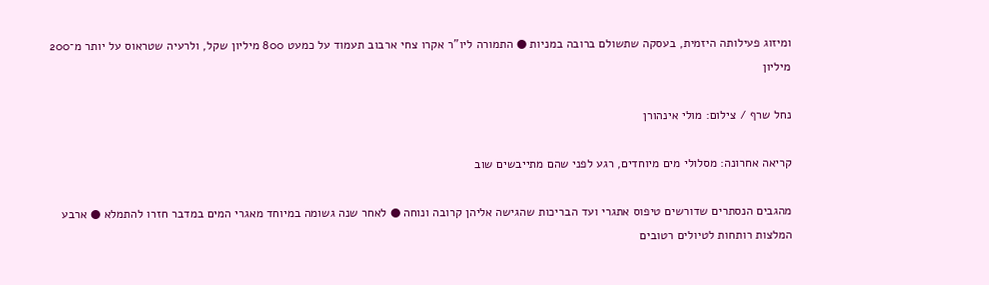ומיזוג פעילותה היזמית, בעסקה שתשולם ברובה במניות ● התמורה ליו"ר אקרו צחי ארבוב תעמוד על כמעט 800 מיליון שקל, ולרעיה שטראוס על יותר מ־200 מיליון

נחל שרף / צילום: מולי אינהורן

קריאה אחרונה: מסלולי מים מיוחדים, רגע לפני שהם מתייבשים שוב

מהגבים הנסתרים שדורשים טיפוס אתגרי ועד הבריכות שהגישה אליהן קרובה ונוחה ● לאחר שנה גשומה במיוחד מאגרי המים במדבר חזרו להתמלא ● ארבע המלצות רותחות לטיולים רטובים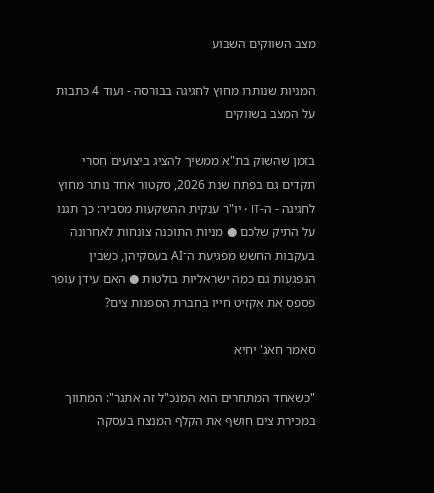מצב השווקים השבוע

המניות שנותרו מחוץ לחגיגה בבורסה - ועוד 4 כתבות על המצב בשווקים

בזמן שהשוק בת"א ממשיך להציג ביצועים חסרי תקדים גם בפתח שנת 2026, סקטור אחד נותר מחוץ לחגיגה - ה-IT • יו"ר ענקית ההשקעות מסביר: כך תגנו על התיק שלכם ● מניות התוכנה צונחות לאחרונה בעקבות החשש מפגיעת ה־AI בעסקיהן, כשבין הנפגעות גם כמה ישראליות בולטות ● האם עידן עופר פספס את אקזיט חייו בחברת הספנות צים?

סאמר חאג' יחיא

"כשאחד המתחרים הוא המנכ"ל זה אתגר": המתווך במכירת צים חושף את הקלף המנצח בעסקה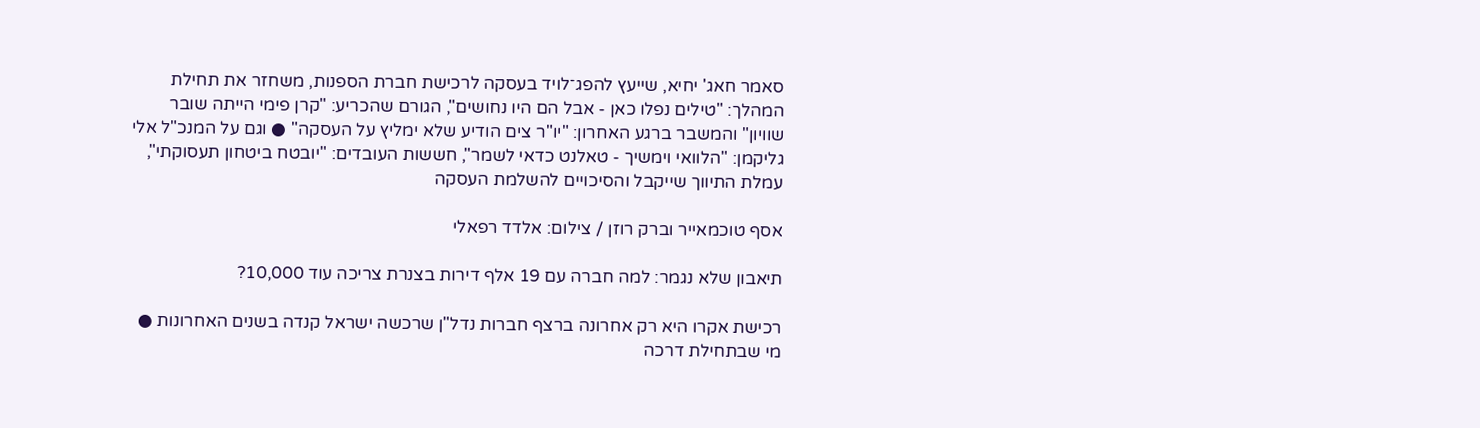סאמר חאג' יחיא, שייעץ להפג־לויד בעסקה לרכישת חברת הספנות, משחזר את תחילת המהלך: "טילים נפלו כאן - אבל הם היו נחושים", הגורם שהכריע: "קרן פימי הייתה שובר שוויון" והמשבר ברגע האחרון: "יו"ר צים הודיע שלא ימליץ על העסקה" ● וגם על המנכ"ל אלי גליקמן: "הלוואי וימשיך - טאלנט כדאי לשמר", חששות העובדים: "יובטח ביטחון תעסוקתי", עמלת התיווך שייקבל והסיכויים להשלמת העסקה

אסף טוכמאייר וברק רוזן / צילום: אלדד רפאלי

תיאבון שלא נגמר: למה חברה עם 19 אלף דירות בצנרת צריכה עוד 10,000?

רכישת אקרו היא רק אחרונה ברצף חברות נדל"ן שרכשה ישראל קנדה בשנים האחרונות ● מי שבתחילת דרכה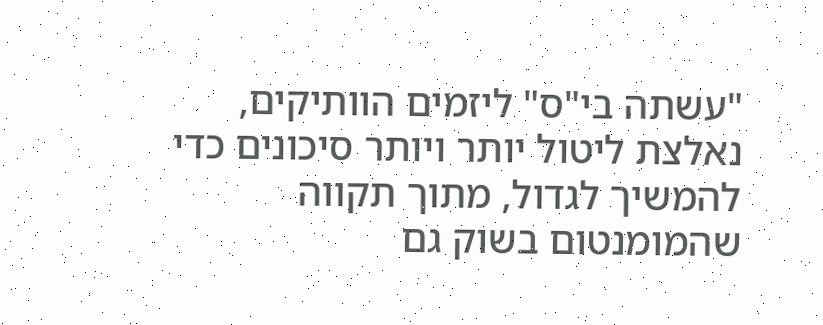"עשתה בי"ס" ליזמים הוותיקים, נאלצת ליטול יותר ויותר סיכונים כדי להמשיך לגדול, מתוך תקווה שהמומנטום בשוק גם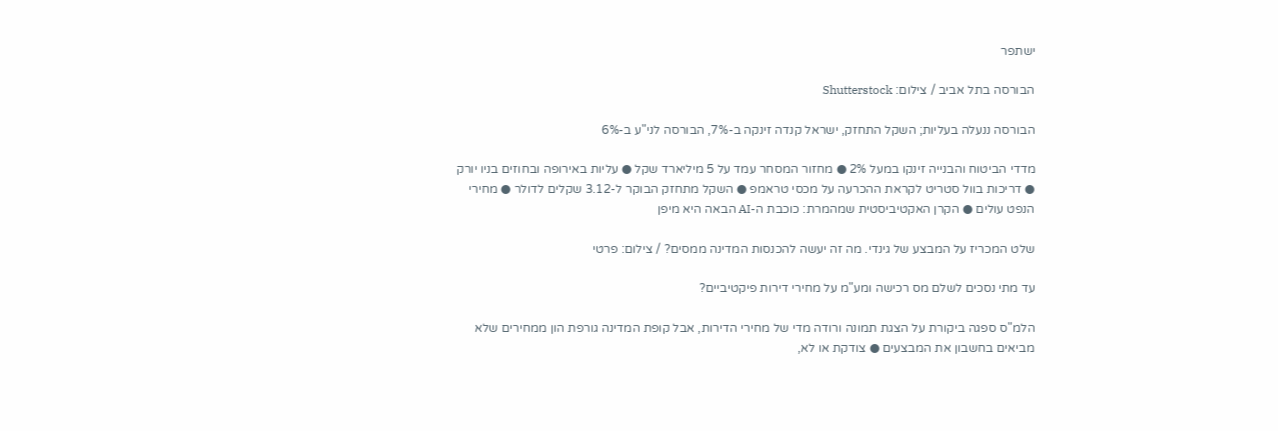ישתפר

הבורסה בתל אביב / צילום: Shutterstock

הבורסה ננעלה בעליות; השקל התחזק, ישראל קנדה זינקה ב-7%, הבורסה לני"ע ב-6%

מדדי הביטוח והבנייה זינקו במעל 2% ● מחזור המסחר עמד על 5 מיליארד שקל ● עליות באירופה ובחוזים בניו יורק ● דריכות בוול סטריט לקראת ההכרעה על מכסי טראמפ ● השקל מתחזק הבוקר ל-3.12 שקלים לדולר ● מחירי הנפט עולים ● הקרן האקטיביסטית שמהמרת: כוכבת ה-AI הבאה היא מיפן

שלט המכריז על המבצע של גינדי. מה זה יעשה להכנסות המדינה ממסים? / צילום: פרטי

עד מתי נסכים לשלם מס רכישה ומע"מ על מחירי דירות פיקטיביים?

הלמ"ס ספגה ביקורת על הצגת תמונה ורודה מדי של מחירי הדירות, אבל קופת המדינה גורפת הון ממחירים שלא מביאים בחשבון את המבצעים ● צודקת או לא,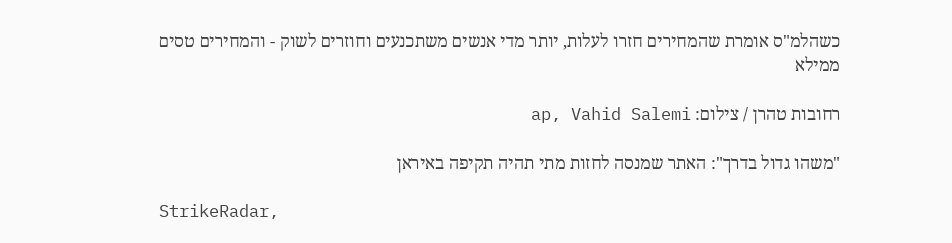כשהלמ"ס אומרת שהמחירים חזרו לעלות, יותר מדי אנשים משתכנעים וחוזרים לשוק - והמחירים טסים ממילא

רחובות טהרן / צילום: ap, Vahid Salemi

"משהו גדול בדרך": האתר שמנסה לחזות מתי תהיה תקיפה באיראן

StrikeRadar,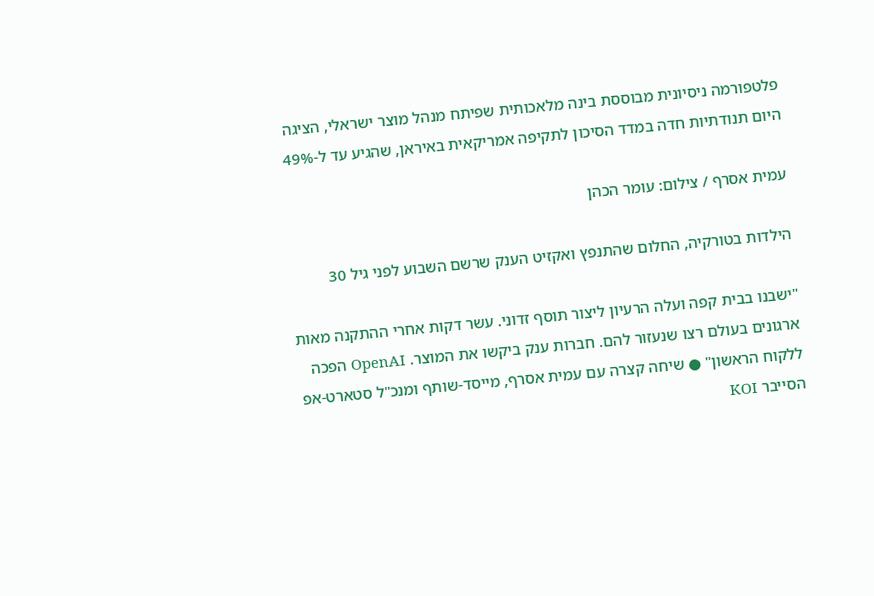פלטפורמה ניסיונית מבוססת בינה מלאכותית שפיתח מנהל מוצר ישראלי, הציגה היום תנודתיות חדה במדד הסיכון לתקיפה אמריקאית באיראן, שהגיע עד ל-49%

עמית אסרף / צילום: עומר הכהן

הילדות בטורקיה, החלום שהתנפץ ואקזיט הענק שרשם השבוע לפני גיל 30

"ישבנו בבית קפה ועלה הרעיון ליצור תוסף זדוני. עשר דקות אחרי ההתקנה מאות ארגונים בעולם רצו שנעזור להם. חברות ענק ביקשו את המוצר. OpenAI הפכה ללקוח הראשון" ● שיחה קצרה עם עמית אסרף, מייסד-שותף ומנכ"ל סטארט-אפ הסייבר KOI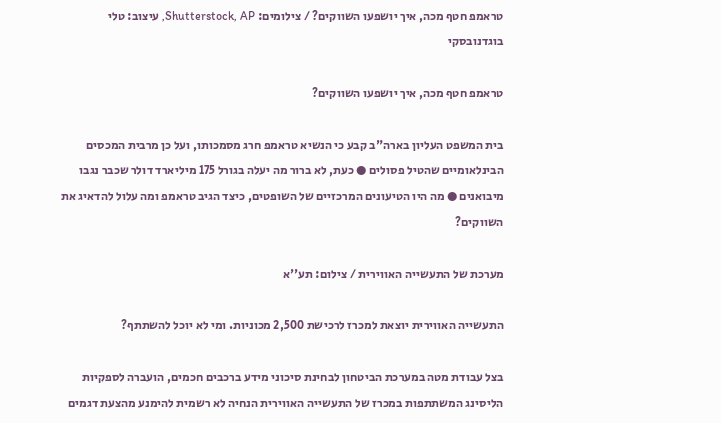טראמפ חטף מכה, איך יושפעו השווקים? / צילומים: Shutterstock, AP, עיצוב: טלי בוגדנובסקי

טראמפ חטף מכה, איך יושפעו השווקים?

בית המשפט העליון בארה"ב קבע כי הנשיא טראמפ חרג מסמכותו, ועל כן מרבית המכסים הבינלאומיים שהטיל פסולים ● כעת, לא ברור מה יעלה בגורל 175 מיליארד דולר שכבר נגבו מיבואנים ● מה היו הטיעונים המרכזיים של השופטים, כיצד הגיב טראמפ ומה עלול להדאיג את השווקים?

מערכת של התעשייה האווירית / צילום: תע''א

התעשייה האווירית יוצאת למכרז לרכישת 2,500 מכוניות. ומי לא יוכל להשתתף?

בצל עבודת מטה במערכת הביטחון לבחינת סיכוני מידע ברכבים חכמים, הועברה לספקיות הליסינג המשתתפות במכרז של התעשייה האווירית הנחיה לא רשמית להימנע מהצעת דגמים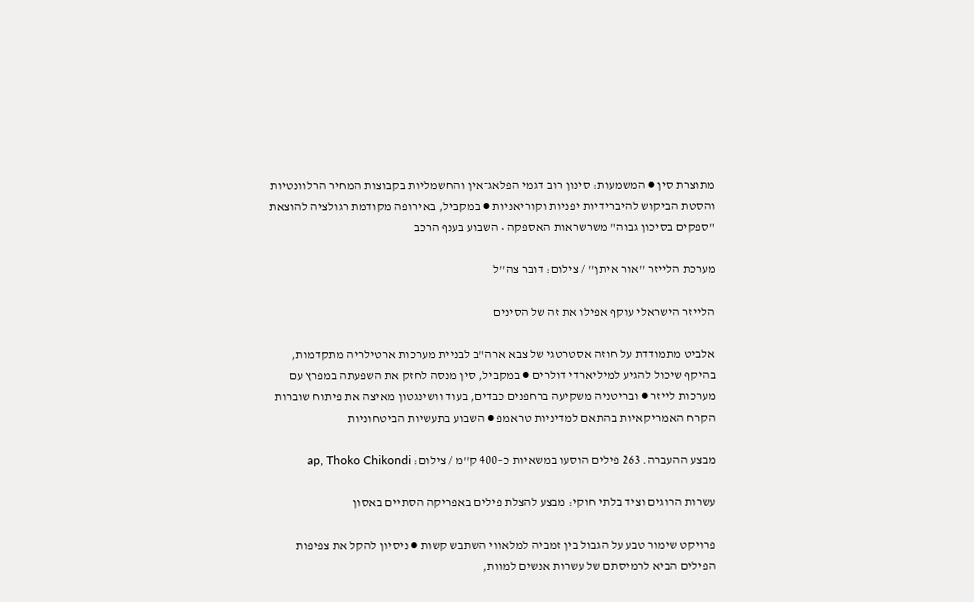מתוצרת סין ● המשמעות: סינון רוב דגמי הפלאג־אין והחשמליות בקבוצות המחיר הרלוונטיות והסטת הביקוש להיברידיות יפניות וקוריאניות ● במקביל, באירופה מקודמת רגולציה להוצאת "ספקים בסיכון גבוה" משרשראות האספקה • השבוע בענף הרכב

מערכת הלייזר ''אור איתן'' / צילום: דובר צה''ל

הלייזר הישראלי עוקף אפילו את זה של הסינים

אלביט מתמודדת על חוזה אסטרטגי של צבא ארה"ב לבניית מערכות ארטילריה מתקדמות, בהיקף שיכול להגיע למיליארדי דולרים ● במקביל, סין מנסה לחזק את השפעתה במפרץ עם מערכות לייזר ● ובריטניה משקיעה ברחפנים כבדים, בעוד וושינגטון מאיצה את פיתוח שוברות הקרח האמריקאיות בהתאם למדיניות טראמפ ● השבוע בתעשיות הביטחוניות

מבצע ההעברה. 263 פילים הוסעו במשאיות כ–400 ק''מ / צילום: ap, Thoko Chikondi

עשרות הרוגים וציד בלתי חוקי: מבצע להצלת פילים באפריקה הסתיים באסון

פרויקט שימור טבע על הגבול בין זמביה למלאווי השתבש קשות ● ניסיון להקל את צפיפות הפילים הביא לרמיסתם של עשרות אנשים למוות,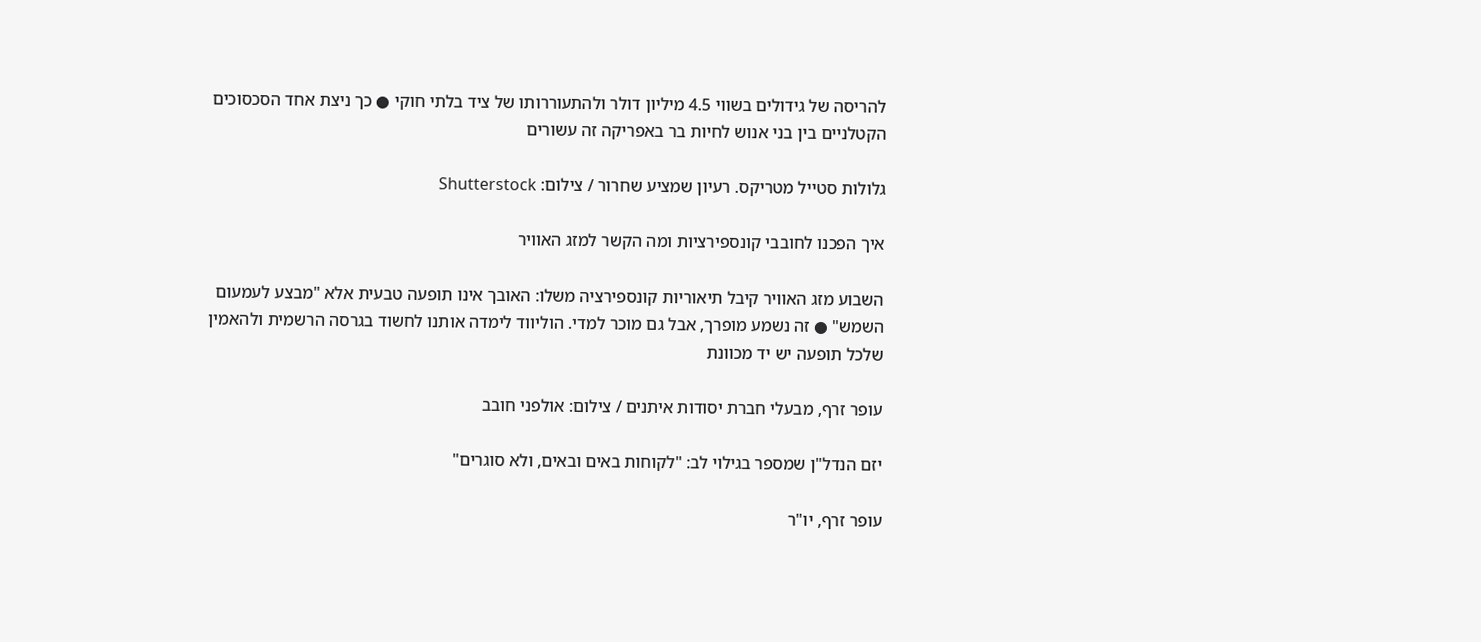להריסה של גידולים בשווי 4.5 מיליון דולר ולהתעוררותו של ציד בלתי חוקי ● כך ניצת אחד הסכסוכים הקטלניים בין בני אנוש לחיות בר באפריקה זה עשורים

גלולות סטייל מטריקס. רעיון שמציע שחרור / צילום: Shutterstock

איך הפכנו לחובבי קונספירציות ומה הקשר למזג האוויר

השבוע מזג האוויר קיבל תיאוריות קונספירציה משלו: האובך אינו תופעה טבעית אלא "מבצע לעמעום השמש" ● זה נשמע מופרך, אבל גם מוכר למדי. הוליווד לימדה אותנו לחשוד בגרסה הרשמית ולהאמין שלכל תופעה יש יד מכוונת

עופר זרף, מבעלי חברת יסודות איתנים / צילום: אולפני חובב

יזם הנדל"ן שמספר בגילוי לב: "לקוחות באים ובאים, ולא סוגרים"

עופר זרף, יו"ר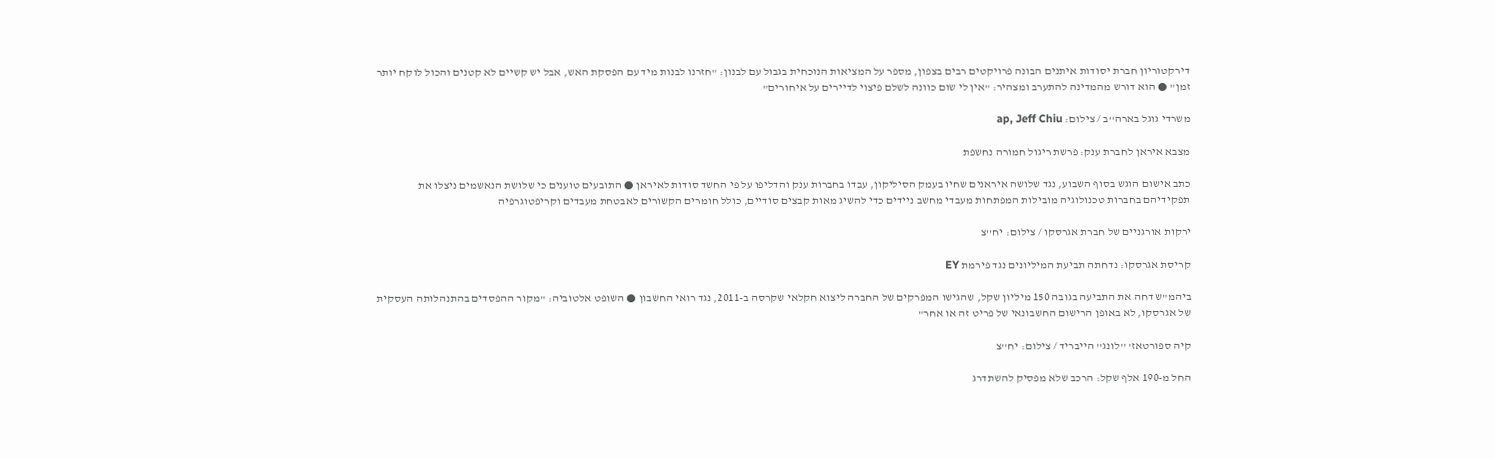דירקטוריון חברת יסודות איתנים הבונה פרויקטים רבים בצפון, מספר על המציאות הנוכחית בגבול עם לבנון: "חזרנו לבנות מיד עם הפסקת האש, אבל יש קשיים לא קטנים והכול לוקח יותר זמן" ● הוא דורש מהמדינה להתערב ומצהיר: "אין לי שום כוונה לשלם פיצוי לדיירים על איחורים"

משרדי גוגל בארה''ב / צילום: ap, Jeff Chiu

מצבא איראן לחברת ענק: פרשת ריגול חמורה נחשפת

כתב אישום הוגש בסוף השבוע, נגד שלושה איראנים שחיו בעמק הסיליקון, עבדו בחברות ענק והדליפו על פי החשד סודות לאיראן ● התובעים טוענים כי שלושת הנאשמים ניצלו את תפקידיהם בחברות טכנולוגיה מובילות המפתחות מעבדי מחשב ניידים כדי להשיג מאות קבצים סודיים, כולל חומרים הקשורים לאבטחת מעבדים וקריפטוגרפיה

ירקות אורגניים של חברת אגרסקו / צילום: יח''צ

קריסת אגרסקו: נדחתה תביעת המיליונים נגד פירמת EY

ביהמ"ש דחה את התביעה בגובה 150 מיליון שקל, שהגישו המפרקים של החברה ליצוא חקלאי שקרסה ב-2011, נגד רואי החשבון ● השופט אלטוביה: "מקור ההפסדים בהתנהלותה העסקית של אגרסקו, לא באופן הרישום החשבונאי של פריט זה או אחר"

קיה ספורטאז' ''לונג'' הייבריד / צילום: יח''צ

החל מ-190 אלף שקל: הרכב שלא מפסיק להשתדרג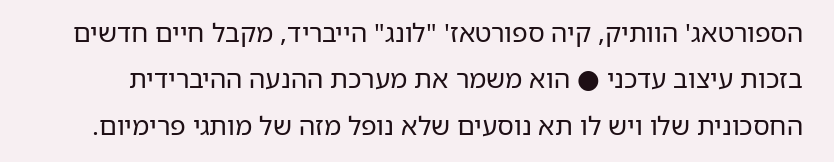הספורטאג' הוותיק, קיה ספורטאז' "לונג" הייבריד, מקבל חיים חדשים בזכות עיצוב עדכני ● הוא משמר את מערכת ההנעה ההיברידית החסכונית שלו ויש לו תא נוסעים שלא נופל מזה של מותגי פרימיום.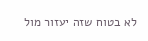לא בטוח שזה יעזור מול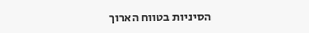הסיניות בטווח הארוך